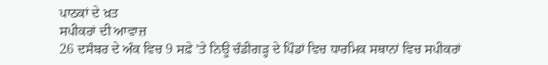ਪਾਠਕਾਂ ਦੇ ਖ਼ਤ
ਸਪੀਕਰਾਂ ਦੀ ਆਵਾਜ਼
26 ਦਸੰਬਰ ਦੇ ਅੰਕ ਵਿਚ 9 ਸਫ਼ੇ ’ਤੇ ਨਿਊ ਚੰਡੀਗੜ੍ਹ ਦੇ ਪਿੰਡਾਂ ਵਿਚ ਧਾਰਮਿਕ ਸਥਾਨਾਂ ਵਿਚ ਸਪੀਕਰਾਂ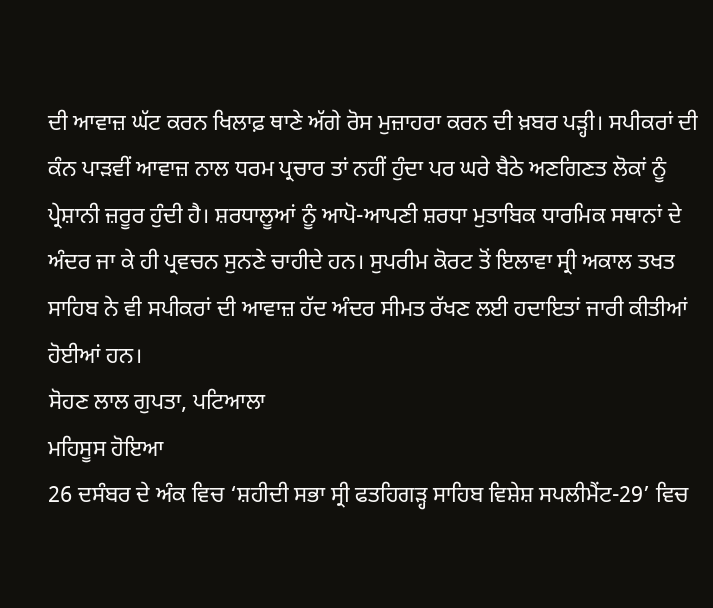ਦੀ ਆਵਾਜ਼ ਘੱਟ ਕਰਨ ਖਿਲਾਫ਼ ਥਾਣੇ ਅੱਗੇ ਰੋਸ ਮੁਜ਼ਾਹਰਾ ਕਰਨ ਦੀ ਖ਼ਬਰ ਪੜ੍ਹੀ। ਸਪੀਕਰਾਂ ਦੀ ਕੰਨ ਪਾੜਵੀਂ ਆਵਾਜ਼ ਨਾਲ ਧਰਮ ਪ੍ਰਚਾਰ ਤਾਂ ਨਹੀਂ ਹੁੰਦਾ ਪਰ ਘਰੇ ਬੈਠੇ ਅਣਗਿਣਤ ਲੋਕਾਂ ਨੂੰ ਪ੍ਰੇਸ਼ਾਨੀ ਜ਼ਰੂਰ ਹੁੰਦੀ ਹੈ। ਸ਼ਰਧਾਲੂਆਂ ਨੂੰ ਆਪੋ-ਆਪਣੀ ਸ਼ਰਧਾ ਮੁਤਾਬਿਕ ਧਾਰਮਿਕ ਸਥਾਨਾਂ ਦੇ ਅੰਦਰ ਜਾ ਕੇ ਹੀ ਪ੍ਰਵਚਨ ਸੁਨਣੇ ਚਾਹੀਦੇ ਹਨ। ਸੁਪਰੀਮ ਕੋਰਟ ਤੋਂ ਇਲਾਵਾ ਸ੍ਰੀ ਅਕਾਲ ਤਖਤ ਸਾਹਿਬ ਨੇ ਵੀ ਸਪੀਕਰਾਂ ਦੀ ਆਵਾਜ਼ ਹੱਦ ਅੰਦਰ ਸੀਮਤ ਰੱਖਣ ਲਈ ਹਦਾਇਤਾਂ ਜਾਰੀ ਕੀਤੀਆਂ ਹੋਈਆਂ ਹਨ।
ਸੋਹਣ ਲਾਲ ਗੁਪਤਾ, ਪਟਿਆਲਾ
ਮਹਿਸੂਸ ਹੋਇਆ
26 ਦਸੰਬਰ ਦੇ ਅੰਕ ਵਿਚ ‘ਸ਼ਹੀਦੀ ਸਭਾ ਸ੍ਰੀ ਫਤਹਿਗੜ੍ਹ ਸਾਹਿਬ ਵਿਸ਼ੇਸ਼ ਸਪਲੀਮੈਂਟ-29’ ਵਿਚ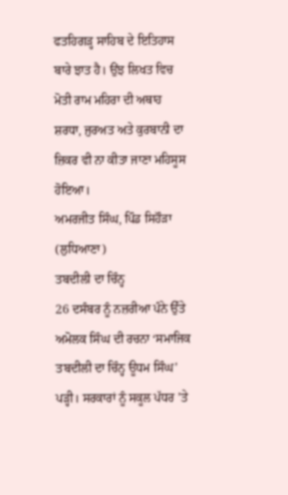ਫਤਹਿਗੜ੍ਹ ਸਾਹਿਬ ਦੇ ਇਤਿਹਾਸ ਬਾਰੇ ਝਾਤ ਹੈ। ਉਂਝ ਲਿਖਤ ਵਿਚ ਮੋਤੀ ਰਾਮ ਮਹਿਰਾ ਦੀ ਅਥਾਹ ਸ਼ਰਧਾ, ਜੁਰਅਤ ਅਤੇ ਕੁਰਬਾਨੀ ਦਾ ਜ਼ਿਕਰ ਵੀ ਨਾ ਕੀਤਾ ਜਾਣਾ ਮਹਿਸੂਸ ਹੋਇਆ।
ਅਮਰਜੀਤ ਸਿੰਘ, ਪਿੰਡ ਸਿਹੌੜਾ (ਲੁਧਿਆਣਾ)
ਤਬਦੀਲੀ ਦਾ ਚਿੰਨ੍ਹ
26 ਦਸੰਬਰ ਨੂੰ ਨਜ਼ਰੀਆ ਪੰਨੇ ਉੱਤੇ ਅਮੋਲਕ ਸਿੰਘ ਦੀ ਰਚਨਾ ‘ਸਮਾਜਿਕ ਤਬਦੀਲੀ ਦਾ ਚਿੰਨ੍ਹ ਊਧਮ ਸਿੰਘ’ ਪੜ੍ਹੀ। ਸਰਕਾਰਾਂ ਨੂੰ ਸਕੂਲ ਪੱਧਰ ’ਤੇ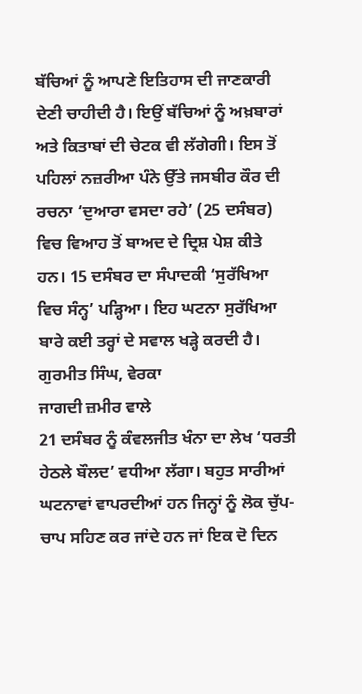ਬੱਚਿਆਂ ਨੂੰ ਆਪਣੇ ਇਤਿਹਾਸ ਦੀ ਜਾਣਕਾਰੀ ਦੇਣੀ ਚਾਹੀਦੀ ਹੈ। ਇਉਂ ਬੱਚਿਆਂ ਨੂੰ ਅਖ਼ਬਾਰਾਂ ਅਤੇ ਕਿਤਾਬਾਂ ਦੀ ਚੇਟਕ ਵੀ ਲੱਗੇਗੀ। ਇਸ ਤੋਂ ਪਹਿਲਾਂ ਨਜ਼ਰੀਆ ਪੰਨੇ ਉੱਤੇ ਜਸਬੀਰ ਕੌਰ ਦੀ ਰਚਨਾ ‘ਦੁਆਰਾ ਵਸਦਾ ਰਹੇ’ (25 ਦਸੰਬਰ) ਵਿਚ ਵਿਆਹ ਤੋਂ ਬਾਅਦ ਦੇ ਦ੍ਰਿਸ਼ ਪੇਸ਼ ਕੀਤੇ ਹਨ। 15 ਦਸੰਬਰ ਦਾ ਸੰਪਾਦਕੀ ‘ਸੁਰੱਖਿਆ ਵਿਚ ਸੰਨ੍ਹ’ ਪੜ੍ਹਿਆ। ਇਹ ਘਟਨਾ ਸੁਰੱਖਿਆ ਬਾਰੇ ਕਈ ਤਰ੍ਹਾਂ ਦੇ ਸਵਾਲ ਖੜ੍ਹੇ ਕਰਦੀ ਹੈ।
ਗੁਰਮੀਤ ਸਿੰਘ, ਵੇਰਕਾ
ਜਾਗਦੀ ਜ਼ਮੀਰ ਵਾਲੇ
21 ਦਸੰਬਰ ਨੂੰ ਕੰਵਲਜੀਤ ਖੰਨਾ ਦਾ ਲੇਖ ‘ਧਰਤੀ ਹੇਠਲੇ ਬੌਲਦ’ ਵਧੀਆ ਲੱਗਾ। ਬਹੁਤ ਸਾਰੀਆਂ ਘਟਨਾਵਾਂ ਵਾਪਰਦੀਆਂ ਹਨ ਜਿਨ੍ਹਾਂ ਨੂੰ ਲੋਕ ਚੁੱਪ-ਚਾਪ ਸਹਿਣ ਕਰ ਜਾਂਦੇ ਹਨ ਜਾਂ ਇਕ ਦੋ ਦਿਨ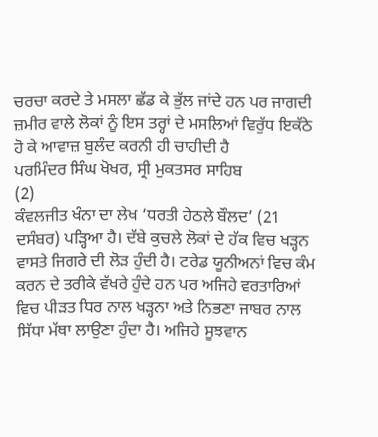ਚਰਚਾ ਕਰਦੇ ਤੇ ਮਸਲਾ ਛੱਡ ਕੇ ਭੁੱਲ ਜਾਂਦੇ ਹਨ ਪਰ ਜਾਗਦੀ ਜ਼ਮੀਰ ਵਾਲੇ ਲੋਕਾਂ ਨੂੰ ਇਸ ਤਰ੍ਹਾਂ ਦੇ ਮਸਲਿਆਂ ਵਿਰੁੱਧ ਇਕੱਠੇ ਹੋ ਕੇ ਆਵਾਜ਼ ਬੁਲੰਦ ਕਰਨੀ ਹੀ ਚਾਹੀਦੀ ਹੈ
ਪਰਮਿੰਦਰ ਸਿੰਘ ਖੋਖਰ, ਸ੍ਰੀ ਮੁਕਤਸਰ ਸਾਹਿਬ
(2)
ਕੰਵਲਜੀਤ ਖੰਨਾ ਦਾ ਲੇਖ ‘ਧਰਤੀ ਹੇਠਲੇ ਬੌਲਦ’ (21 ਦਸੰਬਰ) ਪੜ੍ਹਿਆ ਹੈ। ਦੱਬੇ ਕੁਚਲੇ ਲੋਕਾਂ ਦੇ ਹੱਕ ਵਿਚ ਖੜ੍ਹਨ ਵਾਸਤੇ ਜਿਗਰੇ ਦੀ ਲੋੜ ਹੁੰਦੀ ਹੈ। ਟਰੇਡ ਯੂਨੀਅਨਾਂ ਵਿਚ ਕੰਮ ਕਰਨ ਦੇ ਤਰੀਕੇ ਵੱਖਰੇ ਹੁੰਦੇ ਹਨ ਪਰ ਅਜਿਹੇ ਵਰਤਾਰਿਆਂ ਵਿਚ ਪੀੜਤ ਧਿਰ ਨਾਲ ਖੜ੍ਹਨਾ ਅਤੇ ਨਿਭਣਾ ਜਾਬਰ ਨਾਲ ਸਿੱਧਾ ਮੱਥਾ ਲਾਉਣਾ ਹੁੰਦਾ ਹੈ। ਅਜਿਹੇ ਸੂਝਵਾਨ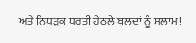ਅਤੇ ਨਿਧੜਕ ਧਰਤੀ ਹੇਠਲੇ ਬਲਦਾਂ ਨੂੰ ਸਲਾਮ!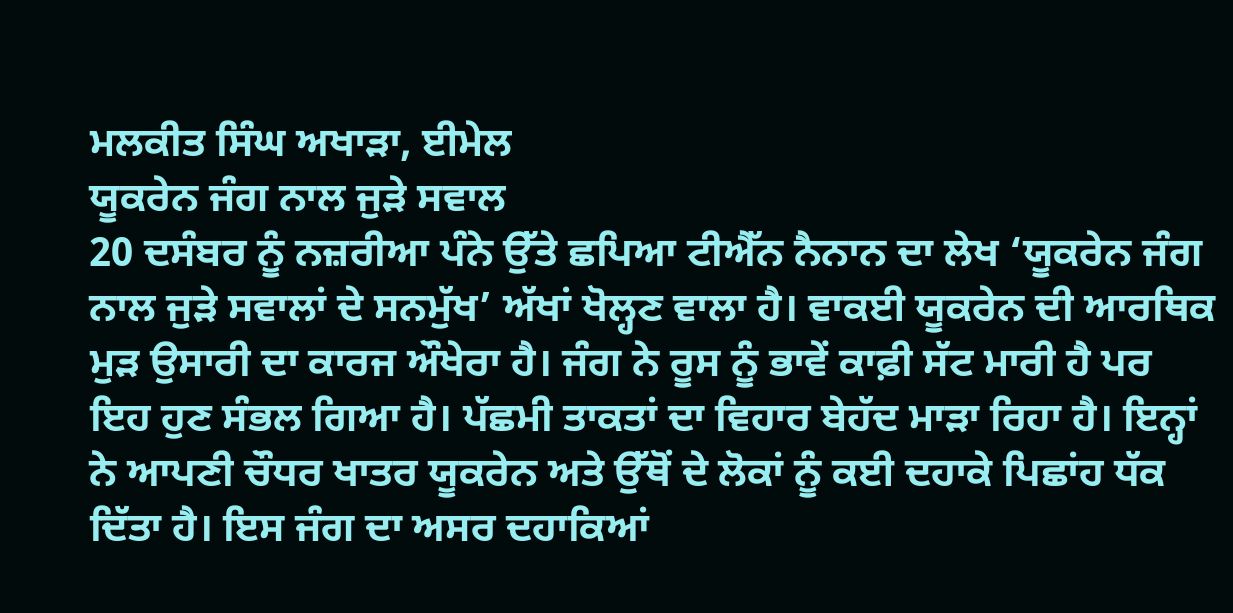ਮਲਕੀਤ ਸਿੰਘ ਅਖਾੜਾ, ਈਮੇਲ
ਯੂਕਰੇਨ ਜੰਗ ਨਾਲ ਜੁੜੇ ਸਵਾਲ
20 ਦਸੰਬਰ ਨੂੰ ਨਜ਼ਰੀਆ ਪੰਨੇ ਉੱਤੇ ਛਪਿਆ ਟੀਐੱਨ ਨੈਨਾਨ ਦਾ ਲੇਖ ‘ਯੂਕਰੇਨ ਜੰਗ ਨਾਲ ਜੁੜੇ ਸਵਾਲਾਂ ਦੇ ਸਨਮੁੱਖ’ ਅੱਖਾਂ ਖੋਲ੍ਹਣ ਵਾਲਾ ਹੈ। ਵਾਕਈ ਯੂਕਰੇਨ ਦੀ ਆਰਥਿਕ ਮੁੜ ਉਸਾਰੀ ਦਾ ਕਾਰਜ ਔਖੇਰਾ ਹੈ। ਜੰਗ ਨੇ ਰੂਸ ਨੂੰ ਭਾਵੇਂ ਕਾਫ਼ੀ ਸੱਟ ਮਾਰੀ ਹੈ ਪਰ ਇਹ ਹੁਣ ਸੰਭਲ ਗਿਆ ਹੈ। ਪੱਛਮੀ ਤਾਕਤਾਂ ਦਾ ਵਿਹਾਰ ਬੇਹੱਦ ਮਾੜਾ ਰਿਹਾ ਹੈ। ਇਨ੍ਹਾਂ ਨੇ ਆਪਣੀ ਚੌਧਰ ਖਾਤਰ ਯੂਕਰੇਨ ਅਤੇ ਉੱਥੋਂ ਦੇ ਲੋਕਾਂ ਨੂੰ ਕਈ ਦਹਾਕੇ ਪਿਛਾਂਹ ਧੱਕ ਦਿੱਤਾ ਹੈ। ਇਸ ਜੰਗ ਦਾ ਅਸਰ ਦਹਾਕਿਆਂ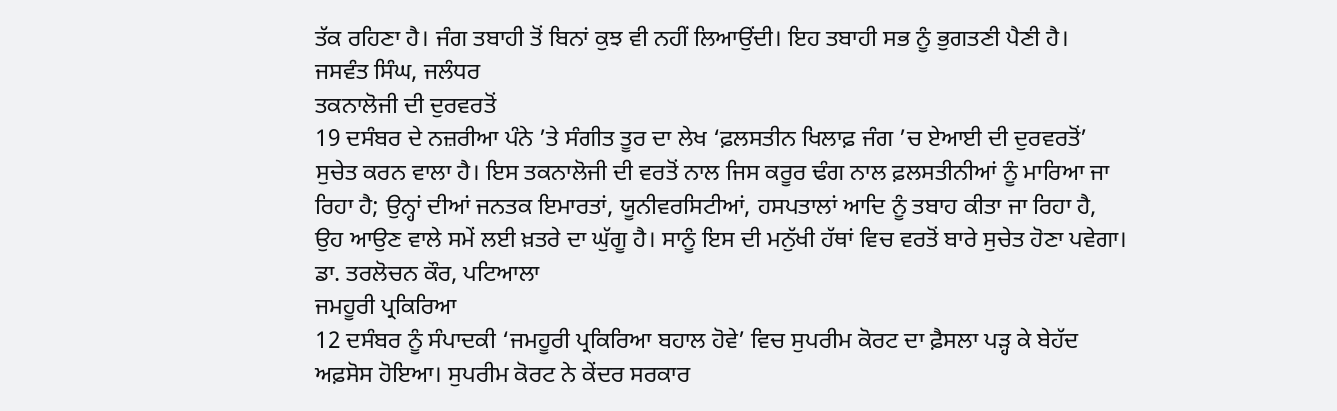ਤੱਕ ਰਹਿਣਾ ਹੈ। ਜੰਗ ਤਬਾਹੀ ਤੋਂ ਬਿਨਾਂ ਕੁਝ ਵੀ ਨਹੀਂ ਲਿਆਉਂਦੀ। ਇਹ ਤਬਾਹੀ ਸਭ ਨੂੰ ਭੁਗਤਣੀ ਪੈਣੀ ਹੈ।
ਜਸਵੰਤ ਸਿੰਘ, ਜਲੰਧਰ
ਤਕਨਾਲੋਜੀ ਦੀ ਦੁਰਵਰਤੋਂ
19 ਦਸੰਬਰ ਦੇ ਨਜ਼ਰੀਆ ਪੰਨੇ ’ਤੇ ਸੰਗੀਤ ਤੂਰ ਦਾ ਲੇਖ ‘ਫ਼ਲਸਤੀਨ ਖਿਲਾਫ਼ ਜੰਗ ’ਚ ਏਆਈ ਦੀ ਦੁਰਵਰਤੋਂ’ ਸੁਚੇਤ ਕਰਨ ਵਾਲਾ ਹੈ। ਇਸ ਤਕਨਾਲੋਜੀ ਦੀ ਵਰਤੋਂ ਨਾਲ ਜਿਸ ਕਰੂਰ ਢੰਗ ਨਾਲ ਫ਼ਲਸਤੀਨੀਆਂ ਨੂੰ ਮਾਰਿਆ ਜਾ ਰਿਹਾ ਹੈ; ਉਨ੍ਹਾਂ ਦੀਆਂ ਜਨਤਕ ਇਮਾਰਤਾਂ, ਯੂਨੀਵਰਸਿਟੀਆਂ, ਹਸਪਤਾਲਾਂ ਆਦਿ ਨੂੰ ਤਬਾਹ ਕੀਤਾ ਜਾ ਰਿਹਾ ਹੈ, ਉਹ ਆਉਣ ਵਾਲੇ ਸਮੇਂ ਲਈ ਖ਼ਤਰੇ ਦਾ ਘੁੱਗੂ ਹੈ। ਸਾਨੂੰ ਇਸ ਦੀ ਮਨੁੱਖੀ ਹੱਥਾਂ ਵਿਚ ਵਰਤੋਂ ਬਾਰੇ ਸੁਚੇਤ ਹੋਣਾ ਪਵੇਗਾ।
ਡਾ. ਤਰਲੋਚਨ ਕੌਰ, ਪਟਿਆਲਾ
ਜਮਹੂਰੀ ਪ੍ਰਕਿਰਿਆ
12 ਦਸੰਬਰ ਨੂੰ ਸੰਪਾਦਕੀ ‘ਜਮਹੂਰੀ ਪ੍ਰਕਿਰਿਆ ਬਹਾਲ ਹੋਵੇ’ ਵਿਚ ਸੁਪਰੀਮ ਕੋਰਟ ਦਾ ਫ਼ੈਸਲਾ ਪੜ੍ਹ ਕੇ ਬੇਹੱਦ ਅਫ਼ਸੋਸ ਹੋਇਆ। ਸੁਪਰੀਮ ਕੋਰਟ ਨੇ ਕੇਂਦਰ ਸਰਕਾਰ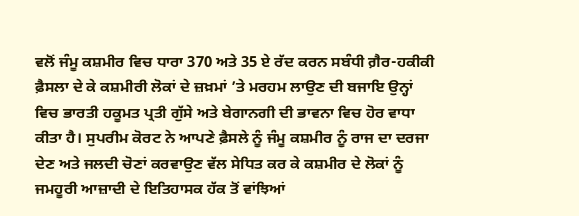ਵਲੋਂ ਜੰਮੂ ਕਸ਼ਮੀਰ ਵਿਚ ਧਾਰਾ 370 ਅਤੇ 35 ਏ ਰੱਦ ਕਰਨ ਸਬੰਧੀ ਗ਼ੈਰ-ਹਕੀਕੀ ਫ਼ੈਸਲਾ ਦੇ ਕੇ ਕਸ਼ਮੀਰੀ ਲੋਕਾਂ ਦੇ ਜ਼ਖ਼ਮਾਂ ’ਤੇ ਮਰਹਮ ਲਾਉਣ ਦੀ ਬਜਾਇ ਉਨ੍ਹਾਂ ਵਿਚ ਭਾਰਤੀ ਹਕੂਮਤ ਪ੍ਰਤੀ ਗੁੱਸੇ ਅਤੇ ਬੇਗਾਨਗੀ ਦੀ ਭਾਵਨਾ ਵਿਚ ਹੋਰ ਵਾਧਾ ਕੀਤਾ ਹੈ। ਸੁਪਰੀਮ ਕੋਰਟ ਨੇ ਆਪਣੇ ਫ਼ੈਸਲੇ ਨੂੰ ਜੰਮੂ ਕਸ਼ਮੀਰ ਨੂੰ ਰਾਜ ਦਾ ਦਰਜਾ ਦੇਣ ਅਤੇ ਜਲਦੀ ਚੋਣਾਂ ਕਰਵਾਉਣ ਵੱਲ ਸੇਧਿਤ ਕਰ ਕੇ ਕਸ਼ਮੀਰ ਦੇ ਲੋਕਾਂ ਨੂੰ ਜਮਹੂਰੀ ਆਜ਼ਾਦੀ ਦੇ ਇਤਿਹਾਸਕ ਹੱਕ ਤੋਂ ਵਾਂਝਿਆਂ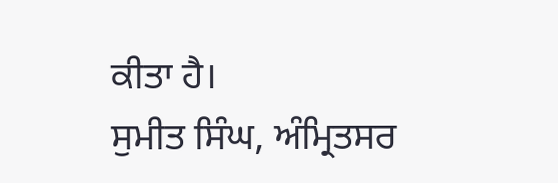ਕੀਤਾ ਹੈ।
ਸੁਮੀਤ ਸਿੰਘ, ਅੰਮ੍ਰਿਤਸਰ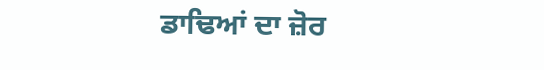ਡਾਢਿਆਂ ਦਾ ਜ਼ੋਰ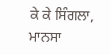ਕੇ ਕੇ ਸਿੰਗਲਾ, ਮਾਨਸਾ